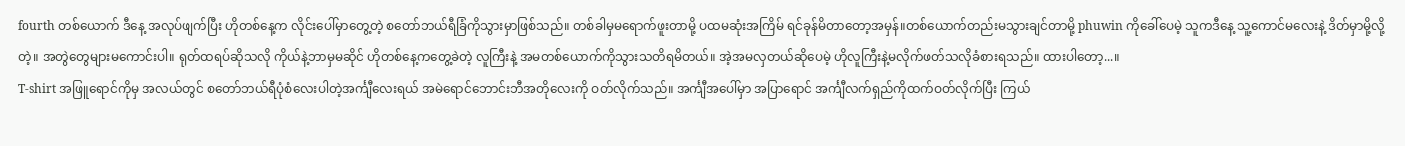fourth တစ်ယောက် ဒီနေ့ အလုပ်ဖျက်ပြီး ဟိုတစ်နေ့က လိုင်းပေါ်မှာတွေ့တဲ့ စတော်ဘယ်ရီခြံကိုသွားမှာဖြစ်သည်။ တစ်ခါမှမရောက်ဖူးတာမို့ ပထမဆုံးအကြိမ် ရင်ခုန်မိတာတော့အမှန်။တစ်ယောက်တည်းမသွားချင်တာမို့ phuwin ကိုခေါ်ပေမဲ့ သူကဒီနေ့ သူ့ကောင်မလေးနဲ့ ဒိတ်မှာမို့လို့တဲ့။ အတွဲတွေများမကောင်းပါ။ ရုတ်ထရပ်ဆိုသလို ကိုယ်နဲ့ဘာမှမဆိုင် ဟိုတစ်နေ့ကတွေ့ခဲတဲ့ လူကြီးနဲ့ အမတစ်ယောက်ကိုသွားသတိရမိတယ်။ အဲ့အမလှတယ်ဆိုပေမဲ့ ဟိုလူကြီးနဲ့မလိုက်ဖတ်သလိုခံစားရသည်။ ထားပါတော့...။
T-shirt အဖြူရောင်ကိုမှ အလယ်တွင် စတော်ဘယ်ရီပုံစံလေးပါတဲ့အင်္ကျီလေးရယ် အမဲရောင်ဘောင်းဘီအတိုလေးကို ဝတ်လိုက်သည်။ အင်္ကျီအပေါ်မှာ အပြာရောင် အင်္ကျီလက်ရှည်ကိုထက်ဝတ်လိုက်ပြီး ကြယ်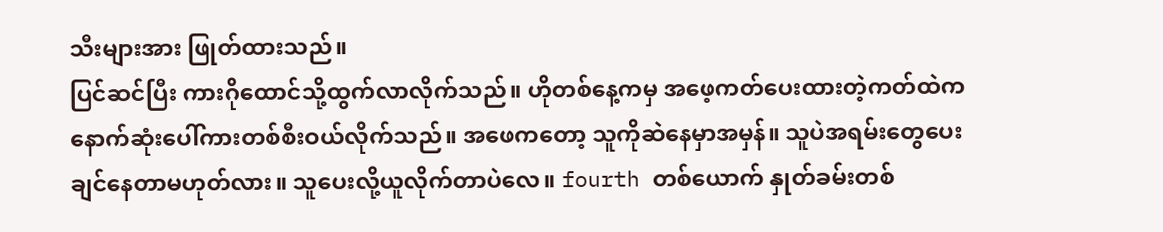သီးများအား ဖြုတ်ထားသည်။
ပြင်ဆင်ပြီး ကားဂိုထောင်သို့ထွက်လာလိုက်သည်။ ဟိုတစ်နေ့ကမှ အဖေ့ကတ်ပေးထားတဲ့ကတ်ထဲက နောက်ဆုံးပေါ်ကားတစ်စီးဝယ်လိုက်သည်။ အဖေကတော့ သူကိုဆဲနေမှာအမှန်။ သူပဲအရမ်းတွေပေးချင်နေတာမဟုတ်လား။ သူပေးလို့ယူလိုက်တာပဲလေ။ fourth တစ်ယောက် နှုတ်ခမ်းတစ်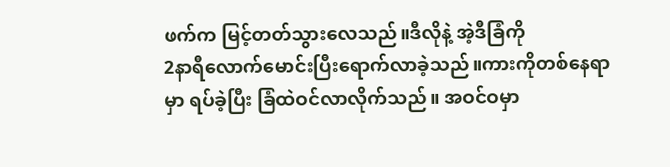ဖက်က မြင့်တတ်သွားလေသည်။ဒီလိုနဲ့ အဲ့ဒီခြံကို
2နာရီလောက်မောင်းပြီးရောက်လာခဲ့သည်။ကားကိုတစ်နေရာမှာ ရပ်ခဲ့ပြီး ခြံထဲဝင်လာလိုက်သည်။ အဝင်ဝမှာ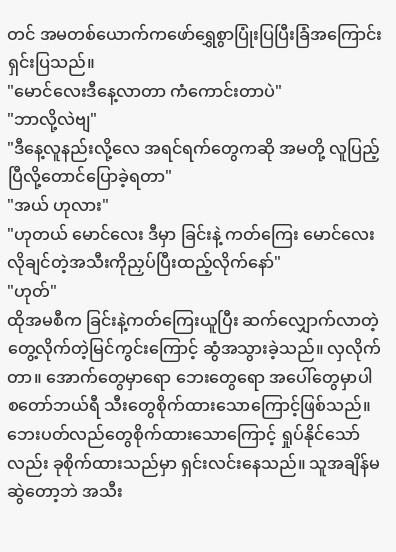တင် အမတစ်ယောက်ကဖော်ရွှေစွာပြုံးပြပြီးခြံအကြောင်းရှင်းပြသည်။
"မောင်လေးဒီနေ့လာတာ ကံကောင်းတာပဲ"
"ဘာလို့လဲဗျ"
"ဒီနေ့လူနည်းလို့လေ အရင်ရက်တွေကဆို အမတို့ လူပြည့်ပြီလို့တောင်ပြောခဲ့ရတာ"
"အယ် ဟုလား"
"ဟုတယ် မောင်လေး ဒီမှာ ခြင်းနဲ့ ကတ်ကြေး မောင်လေးလိုချင်တဲ့အသီးကိုညှပ်ပြီးထည့်လိုက်နော်"
"ဟုတ်"
ထိုအမစီက ခြင်းနဲ့ကတ်ကြေးယူပြီး ဆက်လျှောက်လာတဲ့ တွေ့လိုက်တဲ့မြင်ကွင်းကြောင့် ဆွံအသွားခဲ့သည်။ လှလိုက်တာ။ အောက်တွေမှာရော ဘေးတွေရော အပေါ်တွေမှာပါ စတော်ဘယ်ရီ သီးတွေစိုက်ထားသောကြောင့်ဖြစ်သည်။ ဘေးပတ်လည်တွေစိုက်ထားသောကြောင့် ရှုပ်နိုင်သော်လည်း ခုစိုက်ထားသည်မှာ ရှင်းလင်းနေသည်။ သူအချိန်မဆွဲတော့ဘဲ အသီး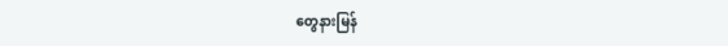တွေနားမြန်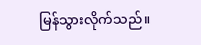မြန်သွားလိုက်သည်။